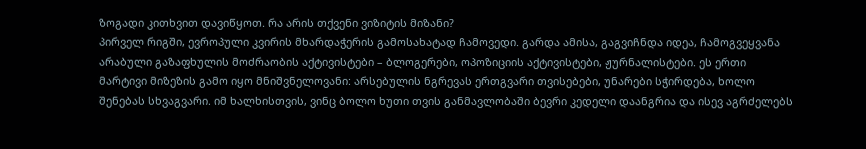ზოგადი კითხვით დავიწყოთ. რა არის თქვენი ვიზიტის მიზანი?
პირველ რიგში, ევროპული კვირის მხარდაჭერის გამოსახატად ჩამოვედი. გარდა ამისა, გაგვიჩნდა იდეა, ჩამოგვეყვანა არაბული გაზაფხულის მოძრაობის აქტივისტები – ბლოგერები, ოპოზიციის აქტივისტები, ჟურნალისტები. ეს ერთი მარტივი მიზეზის გამო იყო მნიშვნელოვანი: არსებულის ნგრევას ერთგვარი თვისებები, უნარები სჭირდება, ხოლო შენებას სხვაგვარი. იმ ხალხისთვის, ვინც ბოლო ხუთი თვის განმავლობაში ბევრი კედელი დაანგრია და ისევ აგრძელებს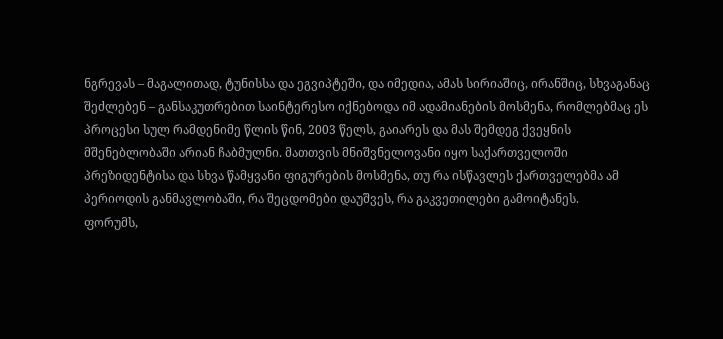ნგრევას – მაგალითად, ტუნისსა და ეგვიპტეში, და იმედია, ამას სირიაშიც, ირანშიც, სხვაგანაც შეძლებენ – განსაკუთრებით საინტერესო იქნებოდა იმ ადამიანების მოსმენა, რომლებმაც ეს პროცესი სულ რამდენიმე წლის წინ, 2003 წელს, გაიარეს და მას შემდეგ ქვეყნის მშენებლობაში არიან ჩაბმულნი. მათთვის მნიშვნელოვანი იყო საქართველოში პრეზიდენტისა და სხვა წამყვანი ფიგურების მოსმენა, თუ რა ისწავლეს ქართველებმა ამ პერიოდის განმავლობაში, რა შეცდომები დაუშვეს, რა გაკვეთილები გამოიტანეს.
ფორუმს,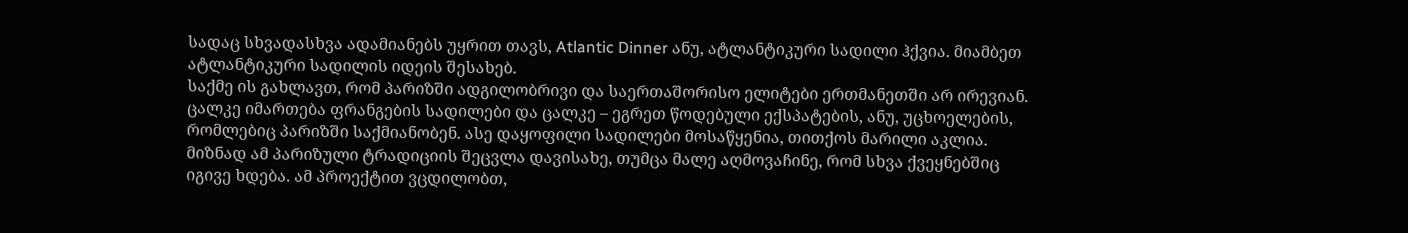სადაც სხვადასხვა ადამიანებს უყრით თავს, Atlantic Dinner ანუ, ატლანტიკური სადილი ჰქვია. მიამბეთ ატლანტიკური სადილის იდეის შესახებ.
საქმე ის გახლავთ, რომ პარიზში ადგილობრივი და საერთაშორისო ელიტები ერთმანეთში არ ირევიან. ცალკე იმართება ფრანგების სადილები და ცალკე – ეგრეთ წოდებული ექსპატების, ანუ, უცხოელების, რომლებიც პარიზში საქმიანობენ. ასე დაყოფილი სადილები მოსაწყენია, თითქოს მარილი აკლია. მიზნად ამ პარიზული ტრადიციის შეცვლა დავისახე, თუმცა მალე აღმოვაჩინე, რომ სხვა ქვეყნებშიც იგივე ხდება. ამ პროექტით ვცდილობთ,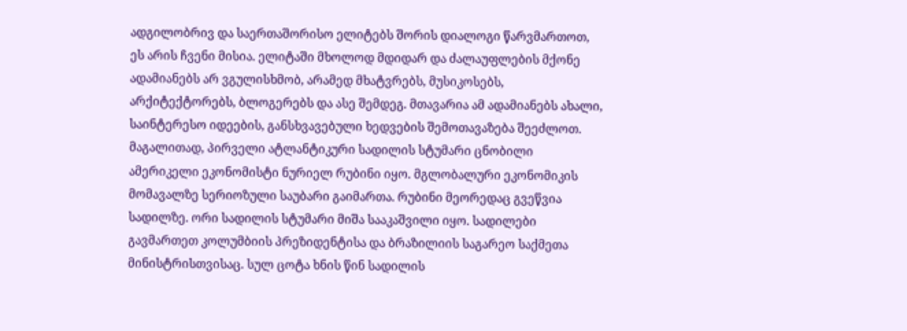ადგილობრივ და საერთაშორისო ელიტებს შორის დიალოგი წარვმართოთ, ეს არის ჩვენი მისია. ელიტაში მხოლოდ მდიდარ და ძალაუფლების მქონე ადამიანებს არ ვგულისხმობ, არამედ მხატვრებს, მუსიკოსებს, არქიტექტორებს, ბლოგერებს და ასე შემდეგ. მთავარია ამ ადამიანებს ახალი, საინტერესო იდეების, განსხვავებული ხედვების შემოთავაზება შეეძლოთ. მაგალითად, პირველი ატლანტიკური სადილის სტუმარი ცნობილი ამერიკელი ეკონომისტი ნურიელ რუბინი იყო. მგლობალური ეკონომიკის მომავალზე სერიოზული საუბარი გაიმართა. რუბინი მეორედაც გვეწვია სადილზე. ორი სადილის სტუმარი მიშა სააკაშვილი იყო. სადილები გავმართეთ კოლუმბიის პრეზიდენტისა და ბრაზილიის საგარეო საქმეთა მინისტრისთვისაც. სულ ცოტა ხნის წინ სადილის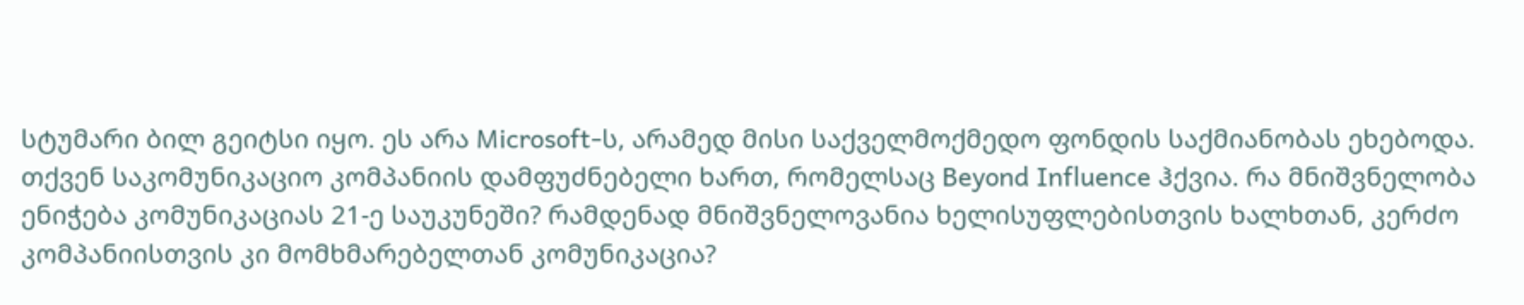სტუმარი ბილ გეიტსი იყო. ეს არა Microsoft-ს, არამედ მისი საქველმოქმედო ფონდის საქმიანობას ეხებოდა.
თქვენ საკომუნიკაციო კომპანიის დამფუძნებელი ხართ, რომელსაც Beyond Influence ჰქვია. რა მნიშვნელობა ენიჭება კომუნიკაციას 21-ე საუკუნეში? რამდენად მნიშვნელოვანია ხელისუფლებისთვის ხალხთან, კერძო კომპანიისთვის კი მომხმარებელთან კომუნიკაცია?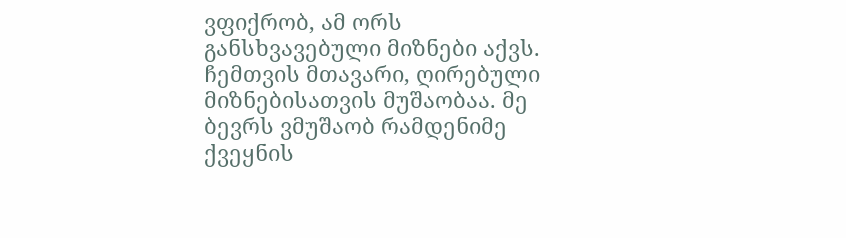ვფიქრობ, ამ ორს განსხვავებული მიზნები აქვს. ჩემთვის მთავარი, ღირებული მიზნებისათვის მუშაობაა. მე ბევრს ვმუშაობ რამდენიმე ქვეყნის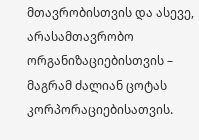მთავრობისთვის და ასევე, არასამთავრობო ორგანიზაციებისთვის – მაგრამ ძალიან ცოტას კორპორაციებისათვის.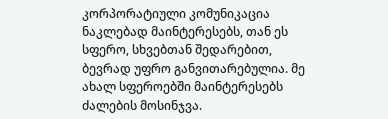კორპორატიული კომუნიკაცია ნაკლებად მაინტერესებს, თან ეს სფერო, სხვებთან შედარებით, ბევრად უფრო განვითარებულია. მე ახალ სფეროებში მაინტერესებს ძალების მოსინჯვა.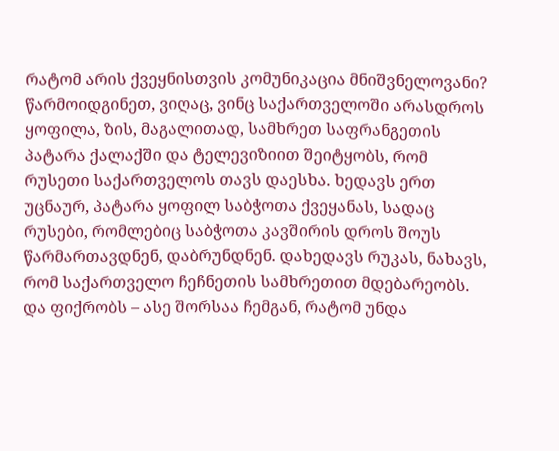რატომ არის ქვეყნისთვის კომუნიკაცია მნიშვნელოვანი? წარმოიდგინეთ, ვიღაც, ვინც საქართველოში არასდროს ყოფილა, ზის, მაგალითად, სამხრეთ საფრანგეთის პატარა ქალაქში და ტელევიზიით შეიტყობს, რომ რუსეთი საქართველოს თავს დაესხა. ხედავს ერთ უცნაურ, პატარა ყოფილ საბჭოთა ქვეყანას, სადაც რუსები, რომლებიც საბჭოთა კავშირის დროს შოუს წარმართავდნენ, დაბრუნდნენ. დახედავს რუკას, ნახავს, რომ საქართველო ჩეჩნეთის სამხრეთით მდებარეობს. და ფიქრობს – ასე შორსაა ჩემგან, რატომ უნდა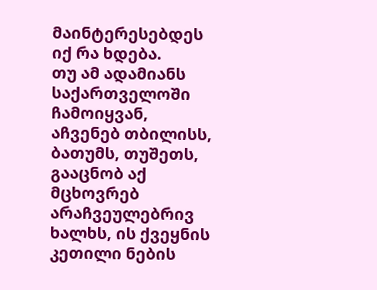მაინტერესებდეს იქ რა ხდება.
თუ ამ ადამიანს საქართველოში ჩამოიყვან, აჩვენებ თბილისს, ბათუმს, თუშეთს, გააცნობ აქ მცხოვრებ არაჩვეულებრივ ხალხს, ის ქვეყნის კეთილი ნების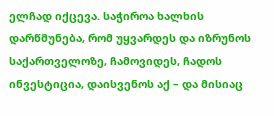ელჩად იქცევა. საჭიროა ხალხის დარწმუნება, რომ უყვარდეს და იზრუნოს საქართველოზე, ჩამოვიდეს, ჩადოს ინვესტიცია, დაისვენოს აქ – და მისიაც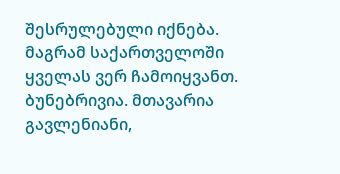შესრულებული იქნება.
მაგრამ საქართველოში ყველას ვერ ჩამოიყვანთ.
ბუნებრივია. მთავარია გავლენიანი,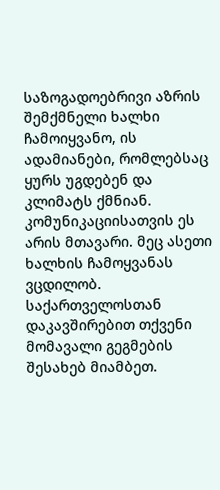საზოგადოებრივი აზრის შემქმნელი ხალხი ჩამოიყვანო, ის ადამიანები, რომლებსაც ყურს უგდებენ და კლიმატს ქმნიან. კომუნიკაციისათვის ეს არის მთავარი. მეც ასეთი ხალხის ჩამოყვანას ვცდილობ.
საქართველოსთან დაკავშირებით თქვენი მომავალი გეგმების შესახებ მიამბეთ.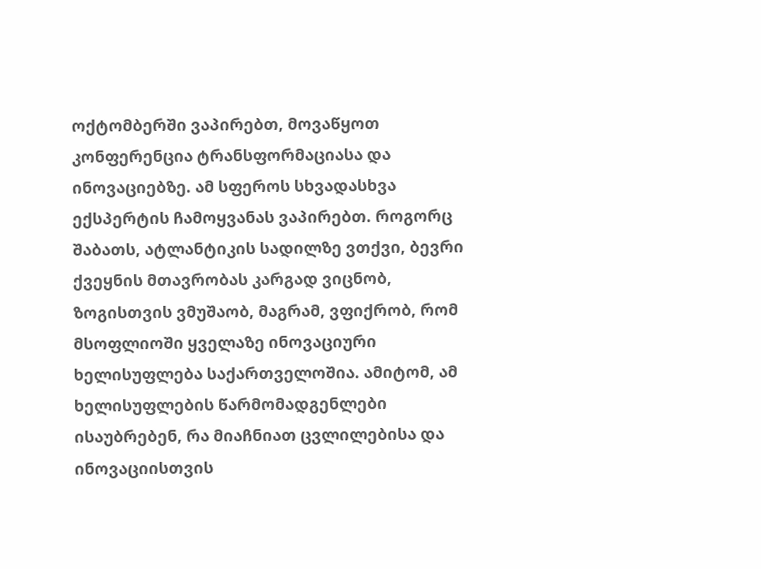ოქტომბერში ვაპირებთ, მოვაწყოთ კონფერენცია ტრანსფორმაციასა და ინოვაციებზე. ამ სფეროს სხვადასხვა ექსპერტის ჩამოყვანას ვაპირებთ. როგორც შაბათს, ატლანტიკის სადილზე ვთქვი, ბევრი ქვეყნის მთავრობას კარგად ვიცნობ, ზოგისთვის ვმუშაობ, მაგრამ, ვფიქრობ, რომ მსოფლიოში ყველაზე ინოვაციური ხელისუფლება საქართველოშია. ამიტომ, ამ ხელისუფლების წარმომადგენლები ისაუბრებენ, რა მიაჩნიათ ცვლილებისა და ინოვაციისთვის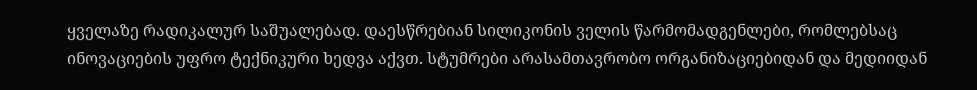ყველაზე რადიკალურ საშუალებად. დაესწრებიან სილიკონის ველის წარმომადგენლები, რომლებსაც ინოვაციების უფრო ტექნიკური ხედვა აქვთ. სტუმრები არასამთავრობო ორგანიზაციებიდან და მედიიდან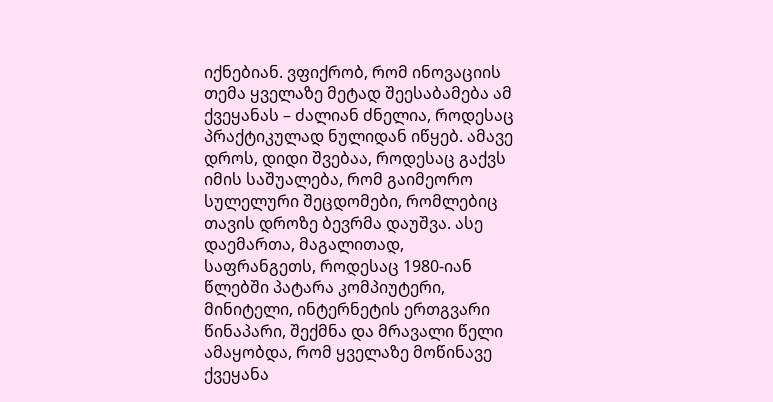იქნებიან. ვფიქრობ, რომ ინოვაციის თემა ყველაზე მეტად შეესაბამება ამ ქვეყანას – ძალიან ძნელია, როდესაც პრაქტიკულად ნულიდან იწყებ. ამავე დროს, დიდი შვებაა, როდესაც გაქვს იმის საშუალება, რომ გაიმეორო სულელური შეცდომები, რომლებიც თავის დროზე ბევრმა დაუშვა. ასე დაემართა, მაგალითად, საფრანგეთს, როდესაც 1980-იან წლებში პატარა კომპიუტერი, მინიტელი, ინტერნეტის ერთგვარი წინაპარი, შექმნა და მრავალი წელი ამაყობდა, რომ ყველაზე მოწინავე ქვეყანა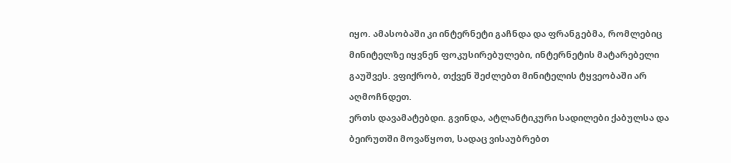იყო. ამასობაში კი ინტერნეტი გაჩნდა და ფრანგებმა, რომლებიც მინიტელზე იყვნენ ფოკუსირებულები, ინტერნეტის მატარებელი გაუშვეს. ვფიქრობ, თქვენ შეძლებთ მინიტელის ტყვეობაში არ აღმოჩნდეთ.
ერთს დავამატებდი. გვინდა, ატლანტიკური სადილები ქაბულსა და ბეირუთში მოვაწყოთ, სადაც ვისაუბრებთ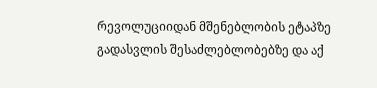რევოლუციიდან მშენებლობის ეტაპზე გადასვლის შესაძლებლობებზე და აქ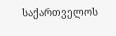საქართველოს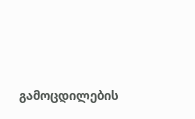გამოცდილების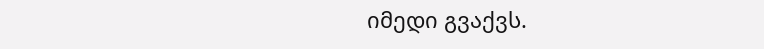იმედი გვაქვს.